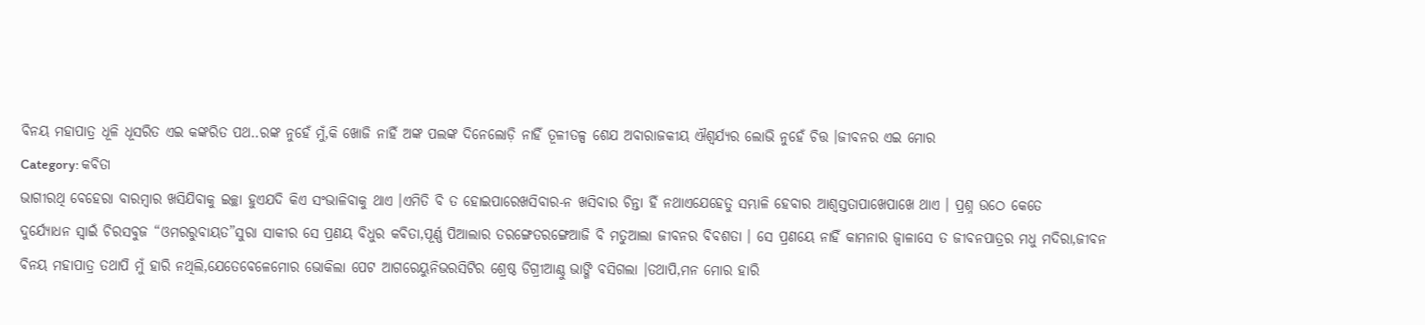ବିନୟ ମହାପାତ୍ର ଧୂଳି ଧୂସରିତ ଏଇ କଙ୍କରିତ ପଥ..ରଙ୍କ ନୁହେଁ ମୁଁ,କି ଖୋଜି ନାହିଁ ଅଙ୍କ ପଲଙ୍କ ଦିନେଲୋଡ଼ି ନାହିଁ ତୂଳୀତଳ୍ପ ଶେଯ ଅବାରାଜକୀୟ ଐଶ୍ୱର୍ଯ୍ୟର ଲୋଭି ନୁହେଁ ଚିତ୍ତ ।ଜୀବନର ଏଇ ମୋର
Category: କବିତା
ଭାଗୀରଥି ବେହେରା ବାରମ୍ବାର ଖସିଯିବାକୁ ଇଚ୍ଛା ହୁଏଯଦି କିଏ ସଂଭାଳିବାକୁ ଥାଏ ।ଏମିତି ବି ତ ହୋଇପାରେଖସିବାର-ନ ଖସିବାର ଚିନ୍ତା ହିଁ ନଥାଏଯେହେତୁ ସମ୍ଭାଳି ହେବାର ଆଶ୍ଵସ୍ତତାପାଖେପାଖେ ଥାଏ । ପ୍ରଶ୍ନ ଉଠେ କେତେ
ଦୁର୍ଯ୍ୟୋଧନ ସ୍ଵାଇଁ ଚିରସବୁଜ “ଓମରରୁବାୟତ”ସୁରା ସାକୀର ସେ ପ୍ରଣୟ ବିଧୁର କବିତା,ପୂର୍ଣ୍ଣ ପିଆଲାର ତରଙ୍ଗେତରଙ୍ଗେଆଜି ବି ମତୁଆଲା ଜୀବନର ବିବଶତା । ସେ ପ୍ରଣୟେ ନାହିଁ କାମନାର ଜ୍ଵାଳାସେ ତ ଜୀବନପାତ୍ରର ମଧୁ ମଦିରା,ଜୀବନ
ବିନୟ ମହାପାତ୍ର ତଥାପି ମୁଁ ହାରି ନଥିଲି,ଯେତେବେଳେମୋର ଭୋକିଲା ପେଟ ଆଗରେୟୁନିଭରସିଟିର ଶ୍ରେଷ୍ଠ ଡିଗ୍ରୀଆଣ୍ଠୁ ଭାଙ୍ଗି ବସିଗଲା ।ତଥାପି,ମନ ମୋର ହାରି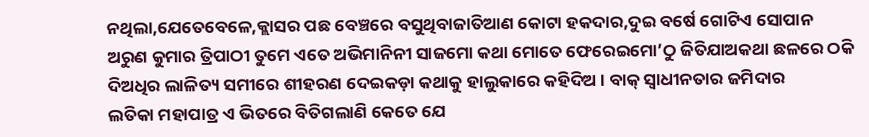ନଥିଲା,ଯେତେବେଳେ,କ୍ଲାସର ପଛ ବେଞ୍ଚରେ ବସୁଥିବାଜାତିଆଣ କୋଟା ହକଦାର,ଦୁଇ ବର୍ଷେ ଗୋଟିଏ ସୋପାନ
ଅରୁଣ କୁମାର ତ୍ରିପାଠୀ ତୁମେ ଏତେ ଅଭିମାନିନୀ ସାଜମୋ କଥା ମୋତେ ଫେରେଇମୋ’ଠୁ ଜିତିଯାଅକଥା ଛଳରେ ଠକି ଦିଅଧିର ଲାଳିତ୍ୟ ସମୀରେ ଶୀହରଣ ଦେଇକଡ଼ା କଥାକୁ ହାଲୁକାରେ କହିଦିଅ । ବାକ୍ ସ୍ୱାଧୀନତାର ଜମିଦାର
ଲତିକା ମହାପାତ୍ର ଏ ଭିତରେ ବିତିଗଲାଣି କେତେ ଯେ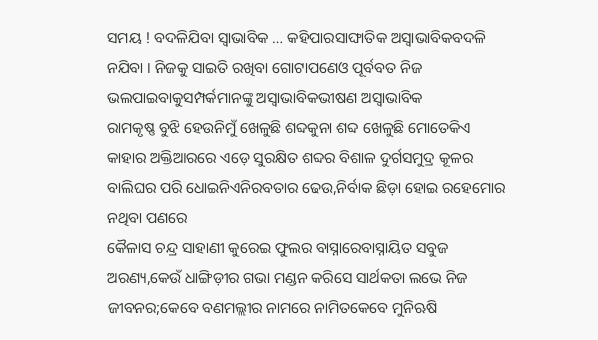ସମୟ ! ବଦଳିଯିବା ସ୍ୱାଭାବିକ … କହିପାରସାଙ୍ଘାତିକ ଅସ୍ୱାଭାବିକବଦଳି ନଯିବା । ନିଜକୁ ସାଇତି ରଖିବା ଗୋଟାପଣେଓ ପୂର୍ବବତ ନିଜ ଭଲପାଇବାକୁସମ୍ପର୍କମାନଙ୍କୁ ଅସ୍ୱାଭାବିକଭୀଷଣ ଅସ୍ୱାଭାବିକ
ରାମକୃଷ୍ଣ ବୁଝି ହେଉନିମୁଁ ଖେଳୁଛି ଶବ୍ଦକୁନା ଶବ୍ଦ ଖେଳୁଛି ମୋତେକିଏ କାହାର ଅକ୍ତିଆରରେ ଏଡ଼େ ସୁରକ୍ଷିତ ଶବ୍ଦର ବିଶାଳ ଦୁର୍ଗସମୁଦ୍ର କୂଳର ବାଲିଘର ପରି ଧୋଇନିଏନିରବତାର ଢେଉ,ନିର୍ବାକ ଛିଡ଼ା ହୋଇ ରହେମୋର ନଥିବା ପଣରେ
କୈଳାସ ଚନ୍ଦ୍ର ସାହାଣୀ କୁରେଇ ଫୁଲର ବାସ୍ନାରେବାସ୍ନାୟିତ ସବୁଜ ଅରଣ୍ୟ,କେଉଁ ଧାଙ୍ଗିଡ଼ୀର ଗଭା ମଣ୍ଡନ କରିସେ ସାର୍ଥକତା ଲଭେ ନିଜ ଜୀବନର;କେବେ ବଣମଲ୍ଲୀର ନାମରେ ନାମିତକେବେ ମୁନିଋଷି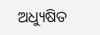ଅଧ୍ୟୁଷିତ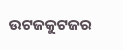ଉଟଜକୁଟଜର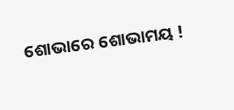ଶୋଭାରେ ଶୋଭାମୟ !